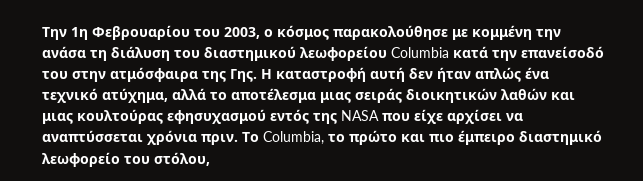Την 1η Φεβρουαρίου του 2003, ο κόσμος παρακολούθησε με κομμένη την ανάσα τη διάλυση του διαστημικού λεωφορείου Columbia κατά την επανείσοδό του στην ατμόσφαιρα της Γης. Η καταστροφή αυτή δεν ήταν απλώς ένα τεχνικό ατύχημα, αλλά το αποτέλεσμα μιας σειράς διοικητικών λαθών και μιας κουλτούρας εφησυχασμού εντός της NASA που είχε αρχίσει να αναπτύσσεται χρόνια πριν. Το Columbia, το πρώτο και πιο έμπειρο διαστημικό λεωφορείο του στόλου,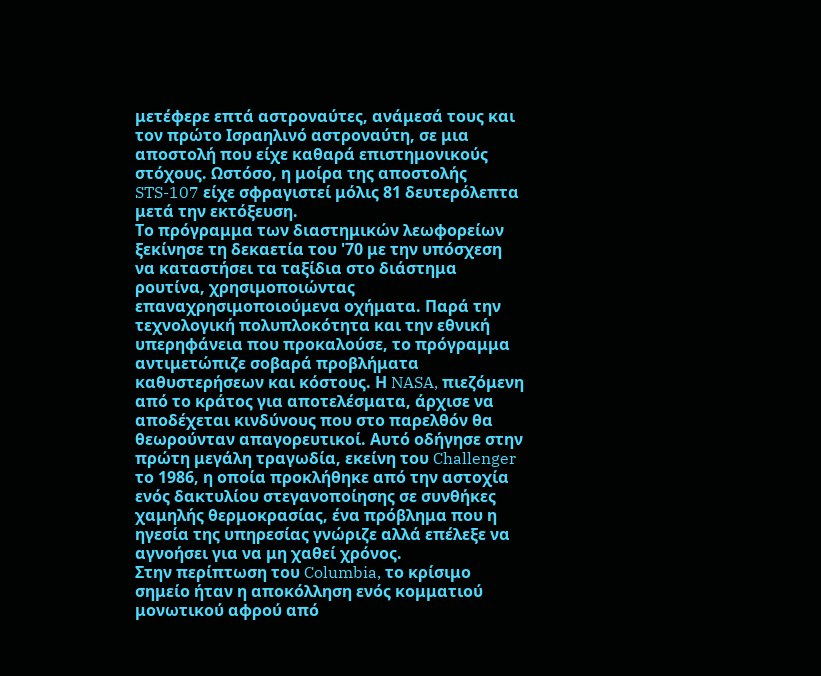μετέφερε επτά αστροναύτες, ανάμεσά τους και τον πρώτο Ισραηλινό αστροναύτη, σε μια αποστολή που είχε καθαρά επιστημονικούς στόχους. Ωστόσο, η μοίρα της αποστολής STS-107 είχε σφραγιστεί μόλις 81 δευτερόλεπτα μετά την εκτόξευση.
Το πρόγραμμα των διαστημικών λεωφορείων ξεκίνησε τη δεκαετία του '70 με την υπόσχεση να καταστήσει τα ταξίδια στο διάστημα ρουτίνα, χρησιμοποιώντας επαναχρησιμοποιούμενα οχήματα. Παρά την τεχνολογική πολυπλοκότητα και την εθνική υπερηφάνεια που προκαλούσε, το πρόγραμμα αντιμετώπιζε σοβαρά προβλήματα καθυστερήσεων και κόστους. Η NASA, πιεζόμενη από το κράτος για αποτελέσματα, άρχισε να αποδέχεται κινδύνους που στο παρελθόν θα θεωρούνταν απαγορευτικοί. Αυτό οδήγησε στην πρώτη μεγάλη τραγωδία, εκείνη του Challenger το 1986, η οποία προκλήθηκε από την αστοχία ενός δακτυλίου στεγανοποίησης σε συνθήκες χαμηλής θερμοκρασίας, ένα πρόβλημα που η ηγεσία της υπηρεσίας γνώριζε αλλά επέλεξε να αγνοήσει για να μη χαθεί χρόνος.
Στην περίπτωση του Columbia, το κρίσιμο σημείο ήταν η αποκόλληση ενός κομματιού μονωτικού αφρού από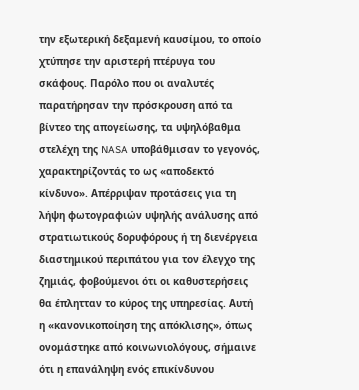την εξωτερική δεξαμενή καυσίμου, το οποίο χτύπησε την αριστερή πτέρυγα του σκάφους. Παρόλο που οι αναλυτές παρατήρησαν την πρόσκρουση από τα βίντεο της απογείωσης, τα υψηλόβαθμα στελέχη της NASA υποβάθμισαν το γεγονός, χαρακτηρίζοντάς το ως «αποδεκτό κίνδυνο». Απέρριψαν προτάσεις για τη λήψη φωτογραφιών υψηλής ανάλυσης από στρατιωτικούς δορυφόρους ή τη διενέργεια διαστημικού περιπάτου για τον έλεγχο της ζημιάς, φοβούμενοι ότι οι καθυστερήσεις θα έπλητταν το κύρος της υπηρεσίας. Αυτή η «κανονικοποίηση της απόκλισης», όπως ονομάστηκε από κοινωνιολόγους, σήμαινε ότι η επανάληψη ενός επικίνδυνου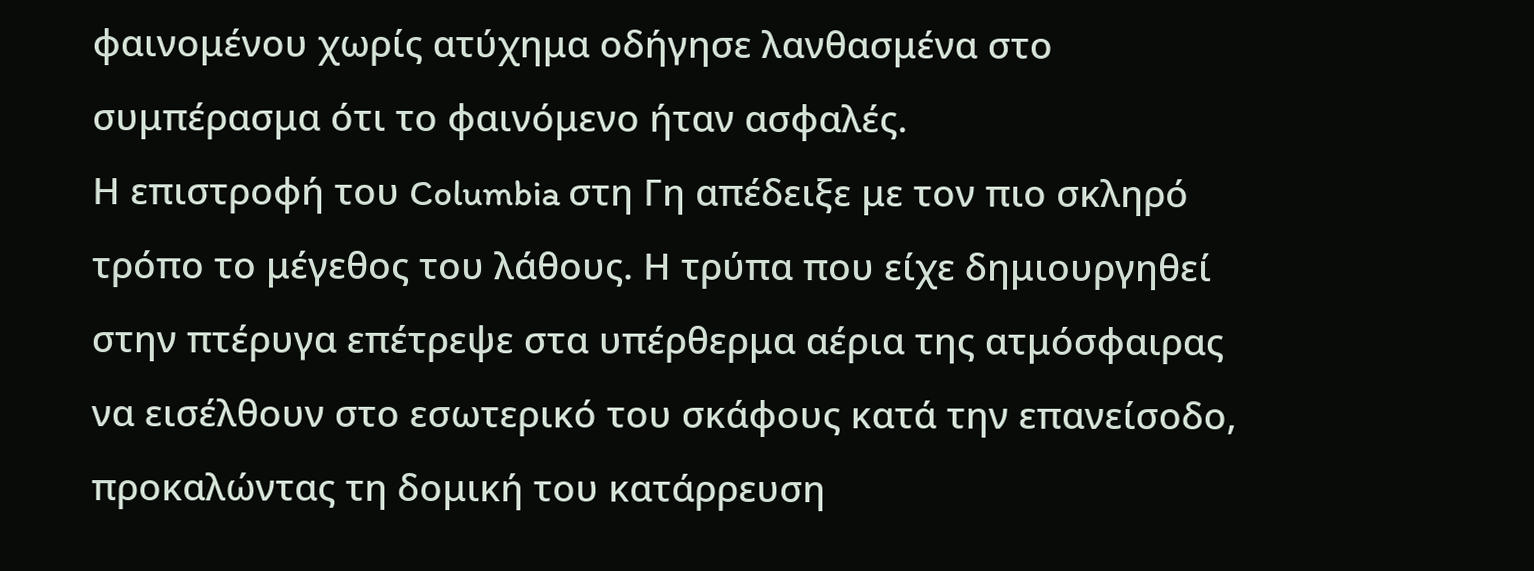φαινομένου χωρίς ατύχημα οδήγησε λανθασμένα στο συμπέρασμα ότι το φαινόμενο ήταν ασφαλές.
Η επιστροφή του Columbia στη Γη απέδειξε με τον πιο σκληρό τρόπο το μέγεθος του λάθους. Η τρύπα που είχε δημιουργηθεί στην πτέρυγα επέτρεψε στα υπέρθερμα αέρια της ατμόσφαιρας να εισέλθουν στο εσωτερικό του σκάφους κατά την επανείσοδο, προκαλώντας τη δομική του κατάρρευση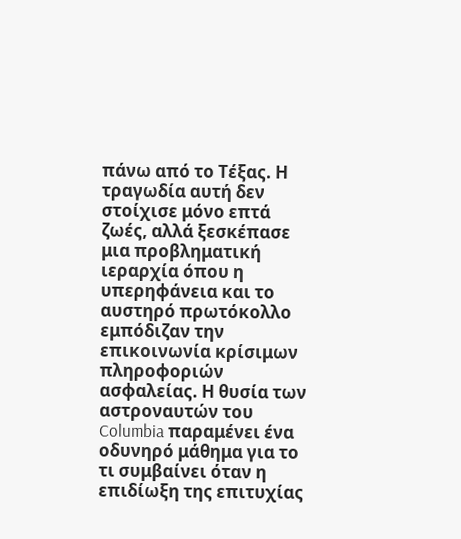πάνω από το Τέξας. Η τραγωδία αυτή δεν στοίχισε μόνο επτά ζωές, αλλά ξεσκέπασε μια προβληματική ιεραρχία όπου η υπερηφάνεια και το αυστηρό πρωτόκολλο εμπόδιζαν την επικοινωνία κρίσιμων πληροφοριών ασφαλείας. Η θυσία των αστροναυτών του Columbia παραμένει ένα οδυνηρό μάθημα για το τι συμβαίνει όταν η επιδίωξη της επιτυχίας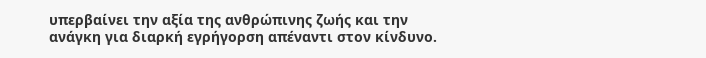υπερβαίνει την αξία της ανθρώπινης ζωής και την ανάγκη για διαρκή εγρήγορση απέναντι στον κίνδυνο.